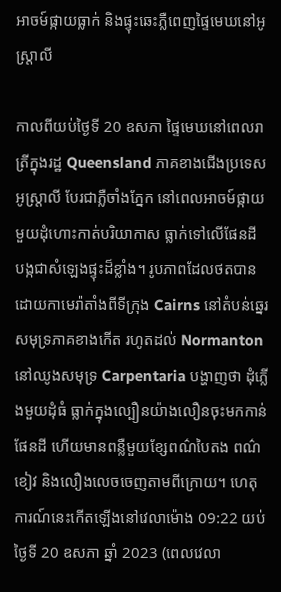អាចម៍ផ្កាយធ្លាក់ និងផ្ទុះឆេះភ្លឺពេញផ្ទៃមេឃនៅអូស្ត្រាលី

កាលពីយប់ថ្ងៃទី 20 ឧសភា ផ្ទៃមេឃនៅពេលរាត្រីក្នុងរដ្ឋ Queensland ភាគខាងជើងប្រទេសអូស្ត្រាលី បែរជាភ្លឺចាំងភ្នែក នៅពេលអាចម៍ផ្កាយមួយដុំហោះកាត់បរិយាកាស ធ្លាក់ទៅលើផែនដី បង្កជាសំឡេងផ្ទុះដ៏ខ្លាំង។ រូបភាពដែលថតបានដោយកាមេរ៉ាតាំងពីទីក្រុង Cairns នៅតំបន់ឆ្នេរសមុទ្រភាគខាងកើត រហូតដល់ Normanton នៅឈូងសមុទ្រ Carpentaria បង្ហាញថា ដុំភ្លើងមួយដុំធំ ធ្លាក់ក្នុងល្បឿនយ៉ាងលឿនចុះមកកាន់ផែនដី ហើយមានពន្លឺមួយខ្សែពណ៌បៃតង ពណ៌ខៀវ និងលឿងលេចចេញតាមពីក្រោយ។ ហេតុការណ៍នេះកើតឡើងនៅវេលាម៉ោង 09:22 យប់ ថ្ងៃទី 20 ឧសភា ឆ្នាំ 2023 (ពេលវេលា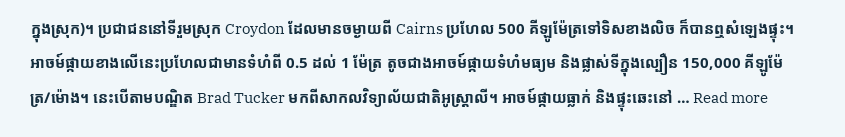ក្នុងស្រុក)។ ប្រជាជននៅទីរួមស្រុក Croydon ដែលមានចម្ងាយពី Cairns ប្រហែល 500 គីឡូម៉ែត្រទៅទិសខាងលិច ក៏បានឮសំឡេងផ្ទុះ។ អាចម៍ផ្កាយខាងលើនេះប្រហែលជាមានទំហំពី 0.5 ដល់ 1 ម៉ែត្រ តូចជាងអាចម៍ផ្កាយទំហំមធ្យម និងផ្លាស់ទីក្នុងល្បឿន 150,000 គីឡូម៉ែត្រ/ម៉ោង។ នេះបើតាមបណ្ឌិត Brad Tucker មកពីសាកលវិទ្យាល័យជាតិអូស្ត្រាលី។ អាចម៍ផ្កាយធ្លាក់ និងផ្ទុះឆេះនៅ … Read more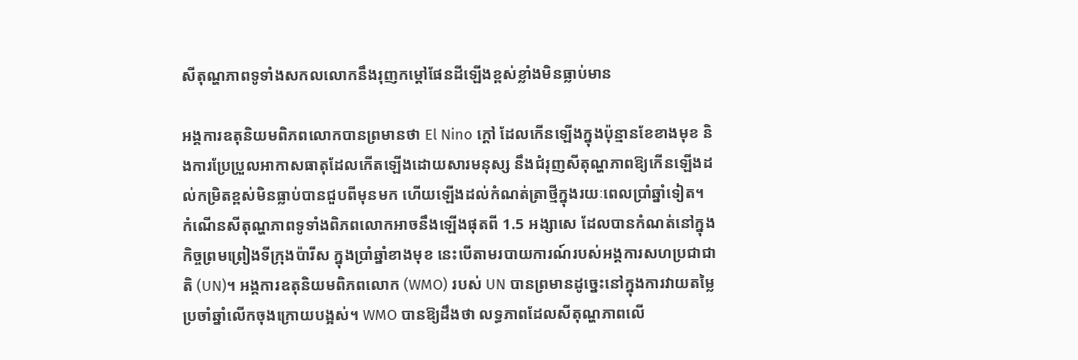សីតុណ្ហភាពទូទាំងសកលលោកនឹងរុញកម្ដៅផែនដីឡើងខ្ពស់ខ្លាំងមិនធ្លាប់មាន

អង្គការឧតុនិយមពិភពលោកបានព្រមានថា El Nino ក្ដៅ ដែលកើនឡើងក្នុងប៉ុន្មានខែខាងមុខ និងការប្រែប្រួលអាកាសធាតុដែលកើតឡើងដោយសារមនុស្ស នឹងជំរុញសីតុណ្ហភាពឱ្យកើនឡើងដល់កម្រិតខ្ពស់មិនធ្លាប់បានជួបពីមុនមក ហើយឡើងដល់កំណត់ត្រាថ្មីក្នុងរយៈពេលប្រាំឆ្នាំទៀត។ កំណើនសីតុណ្ហភាពទូទាំងពិភពលោកអាចនឹងឡើងផុតពី 1.5 អង្សាសេ ដែលបានកំណត់នៅក្នុងកិច្ចព្រមព្រៀងទីក្រុងប៉ារីស ក្នុងប្រាំឆ្នាំខាងមុខ នេះបើតាមរបាយការណ៍របស់អង្គការសហប្រជាជាតិ (UN)។ អង្គការឧតុនិយមពិភពលោក (WMO) របស់ UN បានព្រមានដូច្នេះនៅក្នុងការវាយតម្លៃប្រចាំឆ្នាំលើកចុងក្រោយបង្អស់។ WMO បានឱ្យដឹងថា លទ្ធភាពដែលសីតុណ្ហភាពលើ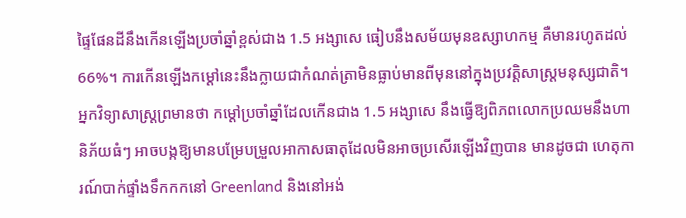ផ្ទៃផែនដីនឹងកើនឡើងប្រចាំឆ្នាំខ្ពស់ជាង 1.5 អង្សាសេ ធៀបនឹងសម័យមុនឧស្សាហកម្ម គឺមានរហូតដល់ 66%។ ការកើនឡើងកម្ដៅនេះនឹងក្លាយជាកំណត់ត្រាមិនធ្លាប់មានពីមុននៅក្នុងប្រវត្តិសាស្ត្រមនុស្សជាតិ។ អ្នកវិទ្យាសាស្ត្រព្រមានថា កម្ដៅប្រចាំឆ្នាំដែលកើនជាង 1.5 អង្សាសេ នឹងធ្វើឱ្យពិភពលោកប្រឈមនឹងហានិភ័យធំៗ អាចបង្កឱ្យមានបម្រែបម្រួលអាកាសធាតុដែលមិនអាចប្រសើរឡើងវិញបាន មានដូចជា ហេតុការណ៍បាក់ផ្ទាំងទឹកកកនៅ Greenland និងនៅអង់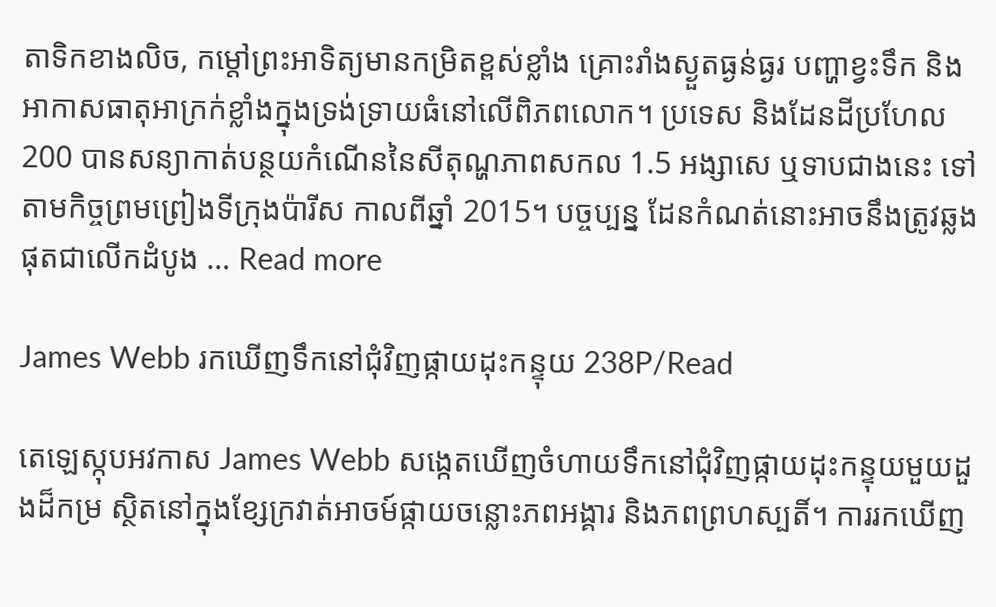តាទិកខាងលិច, កម្ដៅព្រះអាទិត្យមានកម្រិតខ្ពស់ខ្លាំង គ្រោះរាំងស្ងួតធ្ងន់ធ្ងរ បញ្ហាខ្វះទឹក និងអាកាសធាតុអាក្រក់ខ្លាំងក្នុងទ្រង់ទ្រាយធំនៅលើពិភពលោក។ ប្រទេស និងដែនដីប្រហែល 200 បានសន្យាកាត់បន្ថយកំណើននៃសីតុណ្ហភាពសកល 1.5 អង្សាសេ ឬទាបជាងនេះ ទៅតាមកិច្ចព្រមព្រៀងទីក្រុងប៉ារីស កាលពីឆ្នាំ 2015។ បច្ចប្បន្ន ដែនកំណត់នោះអាចនឹងត្រូវឆ្លងផុតជាលើកដំបូង … Read more

James Webb រកឃើញទឹកនៅជុំវិញផ្កាយដុះកន្ទុយ 238P/Read

តេឡេស្កុបអវកាស James Webb សង្កេតឃើញចំហាយទឹកនៅជុំវិញផ្កាយដុះកន្ទុយមួយដួងដ៏កម្រ ស្ថិតនៅក្នុងខ្សែក្រវាត់អាចម៍ផ្កាយចន្លោះភពអង្គារ និងភពព្រហស្បតិ៍។ ការរកឃើញ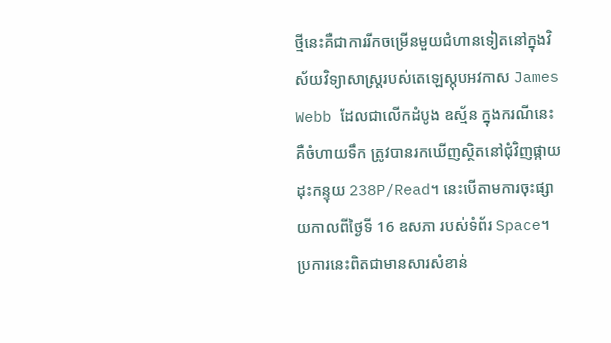ថ្មីនេះគឺជាការរីកចម្រើនមួយជំហានទៀតនៅក្នុងវិស័យវិទ្យាសាស្ត្ររបស់តេឡេស្កុបអវកាស James Webb ដែលជាលើកដំបូង ឧស្ម័ន ក្នុងករណីនេះគឺចំហាយទឹក ត្រូវបានរកឃើញស្ថិតនៅជុំវិញផ្កាយដុះកន្ទុយ 238P/Read។ នេះបើតាមការចុះផ្សាយកាលពីថ្ងៃទី 16 ឧសភា របស់ទំព័រ Space។ ប្រការនេះពិតជាមានសារសំខាន់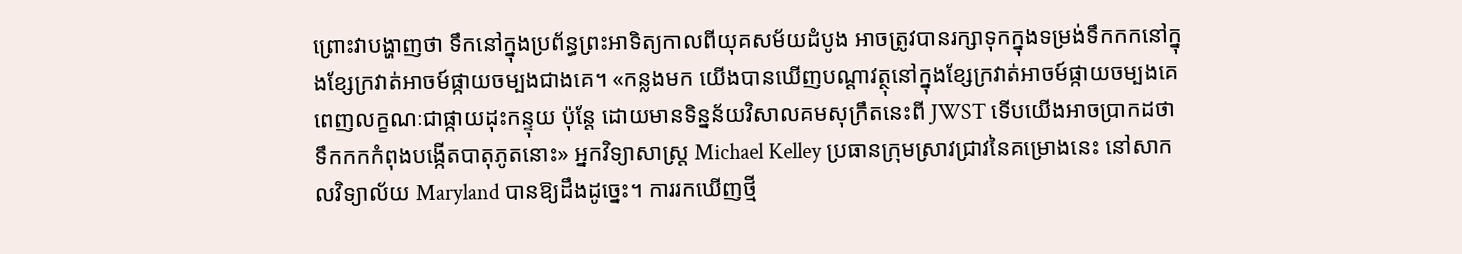ព្រោះវាបង្ហាញថា ទឹកនៅក្នុងប្រព័ន្ធព្រះអាទិត្យកាលពីយុគសម័យដំបូង អាចត្រូវបានរក្សាទុកក្នុងទម្រង់ទឹកកកនៅក្នុងខ្សែក្រវាត់អាចម៍ផ្កាយចម្បងជាងគេ។ «កន្លងមក យើងបានឃើញបណ្ដាវត្ថុនៅក្នុងខ្សែក្រវាត់អាចម៍ផ្កាយចម្បងគេ ពេញលក្ខណៈជាផ្កាយដុះកន្ទុយ ប៉ុន្តែ ដោយមានទិន្នន័យវិសាលគមសុក្រឹតនេះពី JWST ទើបយើងអាចប្រាកដថា ទឹកកកកំពុងបង្កើតបាតុភូតនោះ» អ្នកវិទ្យាសាស្ត្រ Michael Kelley ប្រធានក្រុមស្រាវជ្រាវនៃគម្រោងនេះ នៅសាកលវិទ្យាល័យ Maryland បានឱ្យដឹងដូច្នេះ។ ការរកឃើញថ្មី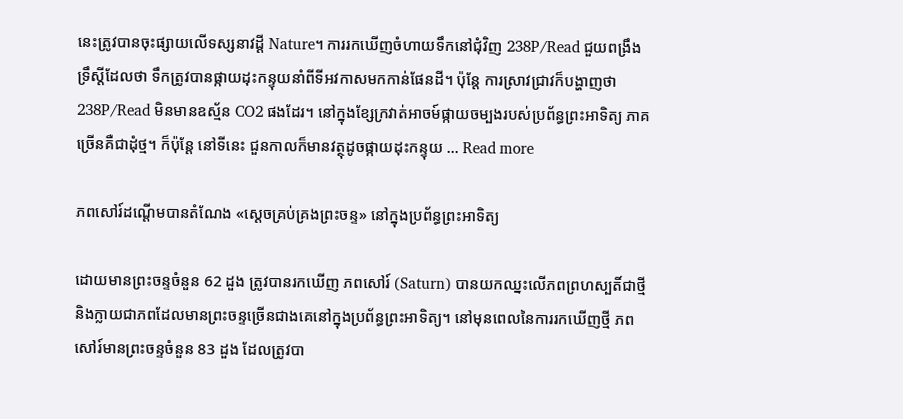នេះត្រូវបានចុះផ្សាយលើទស្សនាវដ្ដី Nature។ ការរកឃើញចំហាយទឹកនៅជុំវិញ 238P/Read ជួយពង្រឹងទ្រឹស្ដីដែលថា ទឹកត្រូវបានផ្កាយដុះកន្ទុយនាំពីទីអវកាសមកកាន់ផែនដី។ ប៉ុន្តែ ការស្រាវជ្រាវក៏បង្ហាញថា 238P/Read មិនមានឧស្ម័ន CO2 ផងដែរ។ នៅក្នុងខ្សែក្រវាត់អាចម៍ផ្កាយចម្បងរបស់ប្រព័ន្ធព្រះអាទិត្យ ភាគច្រើនគឺជាដុំថ្ម។ ក៏ប៉ុន្តែ នៅទីនេះ ជួនកាលក៏មានវត្ថុដូចផ្កាយដុះកន្ទុយ … Read more

ភពសៅរ៍ដណ្ដើមបានតំណែង «ស្ដេចគ្រប់គ្រងព្រះចន្ទ» នៅក្នុងប្រព័ន្ធព្រះអាទិត្យ

ដោយមានព្រះចន្ទចំនួន 62 ដួង ត្រូវបានរកឃើញ ភពសៅរ៍ (Saturn) បានយកឈ្នះលើភពព្រហស្បតិ៍ជាថ្មី និងក្លាយជាភពដែលមានព្រះចន្ទច្រើនជាងគេនៅក្នុងប្រព័ន្ធព្រះអាទិត្យ។ នៅមុនពេលនៃការរកឃើញថ្មី ភពសៅរ៍មានព្រះចន្ទចំនួន 83 ដួង ដែលត្រូវបា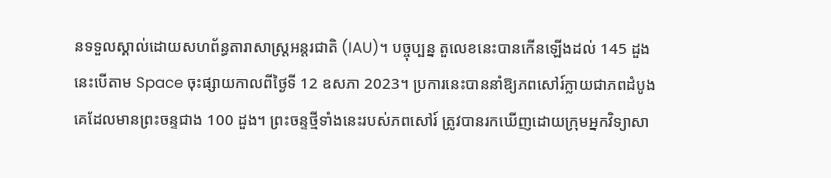នទទួលស្គាល់ដោយសហព័ន្ធតារាសាស្ត្រអន្តរជាតិ (IAU)។ បច្ចុប្បន្ន តួលេខនេះបានកើនឡើងដល់ 145 ដួង នេះបើតាម Space ចុះផ្សាយកាលពីថ្ងៃទី 12 ឧសភា 2023។ ប្រការនេះបាននាំឱ្យភពសៅរ៍ក្លាយជាភពដំបូងគេដែលមានព្រះចន្ទជាង 100 ដួង។ ព្រះចន្ទថ្មីទាំងនេះរបស់ភពសៅរ៍ ត្រូវបានរកឃើញដោយក្រុមអ្នកវិទ្យាសា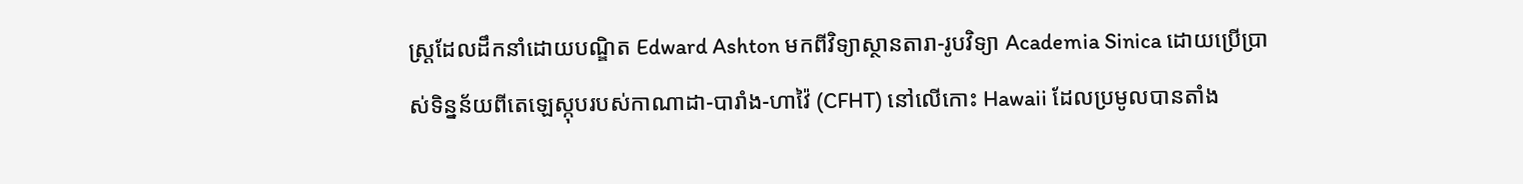ស្ត្រដែលដឹកនាំដោយបណ្ឌិត Edward Ashton មកពីវិទ្យាស្ថានតារា-រូបវិទ្យា Academia Sinica ដោយប្រើប្រាស់ទិន្នន័យពីតេឡេស្កុបរបស់កាណាដា-បារាំង-ហាវ៉ៃ (CFHT) នៅលើកោះ Hawaii ដែលប្រមូលបានតាំង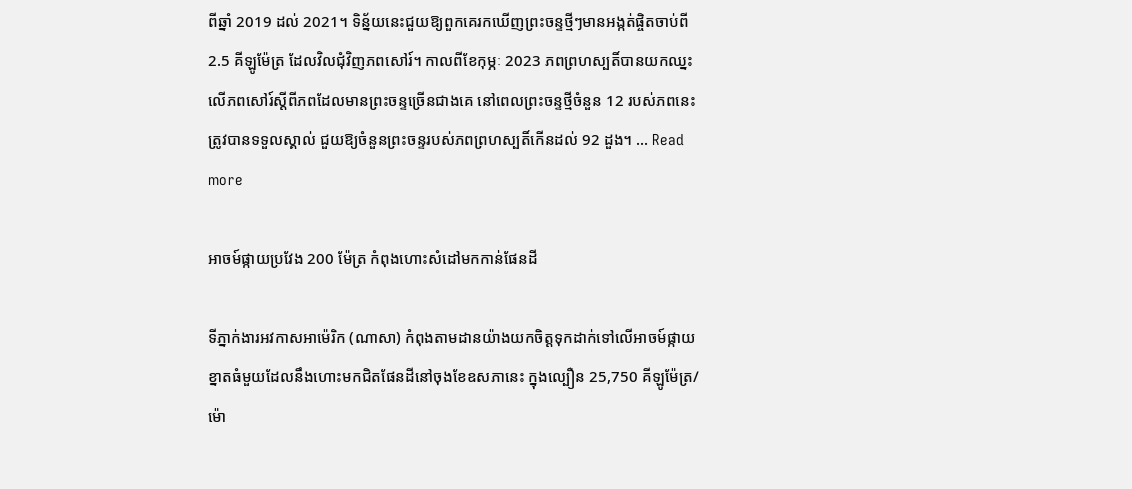ពីឆ្នាំ 2019 ដល់ 2021។ ទិន្ន័យនេះជួយឱ្យពួកគេរកឃើញព្រះចន្ទថ្មីៗមានអង្កត់ផ្ចិតចាប់ពី 2.5 គីឡូម៉ែត្រ ដែលវិលជុំវិញភពសៅរ៍។ កាលពីខែកុម្ភៈ 2023 ភពព្រហស្បតិ៍បានយកឈ្នះលើភពសៅរ៍ស្ដីពីភពដែលមានព្រះចន្ទច្រើនជាងគេ នៅពេលព្រះចន្ទថ្មីចំនួន 12 របស់ភពនេះត្រូវបានទទួលស្គាល់ ជួយឱ្យចំនួនព្រះចន្ទរបស់ភពព្រហស្បតិ៍កើនដល់ 92 ដួង។ … Read more

អាចម៍ផ្កាយប្រវែង 200 ម៉ែត្រ កំពុងហោះសំដៅមកកាន់ផែនដី

ទីភ្នាក់ងារអវកាសអាម៉េរិក (ណាសា) កំពុងតាមដានយ៉ាងយកចិត្តទុកដាក់ទៅលើអាចម៍ផ្កាយខ្នាតធំមួយដែលនឹងហោះមកជិតផែនដីនៅចុងខែឧសភានេះ ក្នុងល្បឿន 25,750 គីឡូម៉ែត្រ/ម៉ោ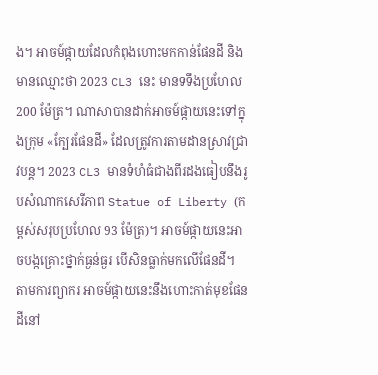ង។ អាចម៍ផ្កាយដែលកំពុងហោះមកកាន់ផែនដី និងមានឈ្មោះថា 2023 CL3 នេះ មានទទឹងប្រហែល 200 ម៉ែត្រ។ ណាសាបានដាក់អាចម៍ផ្កាយនេះទៅក្នុងក្រុម «ក្បែរផែនដី» ដែលត្រូវការតាមដានស្រាវជ្រាវបន្ត។ 2023 CL3 មានទំហំធំជាងពីរដងធៀបនឹងរូបសំណាកសេរីភាព Statue of Liberty (កម្ពស់សរុបប្រហែល 93 ម៉ែត្រ)។ អាចម៍ផ្កាយនេះអាចបង្កគ្រោះថ្នាក់ធ្ងន់ធ្ងរ បើសិនធ្លាក់មកលើផែនដី។ តាមការព្យាករ អាចម៍ផ្កាយនេះនឹងហោះកាត់មុខផែនដីនៅ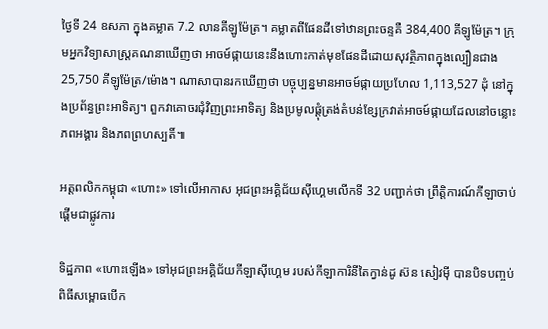ថ្ងៃទី 24 ឧសភា ក្នុងគម្លាត 7.2 លានគីឡូម៉ែត្រ។ គម្លាតពីផែនដីទៅឋានព្រះចន្ទគឺ 384,400 គីឡូម៉ែត្រ។ ក្រុមអ្នកវិទ្យាសាស្ត្រគណនាឃើញថា អាចម៍ផ្កាយនេះនឹងហោះកាត់មុខផែនដីដោយសុវត្ថិភាពក្នុងល្បឿនជាង 25,750 គីឡូម៉ែត្រ/ម៉ោង។ ណាសាបានរកឃើញថា បច្ចុប្បន្នមានអាចម៍ផ្កាយប្រហែល 1,113,527 ដុំ នៅក្នុងប្រព័ន្ធព្រះអាទិត្យ។ ពួកវាគោចរជុំវិញព្រះអាទិត្យ និងប្រមូលផ្ដុំត្រង់តំបន់ខ្សែក្រវាត់អាចម៍ផ្កាយដែលនៅចន្លោះភពអង្គារ និងភពព្រហស្បតិ៍៕

អត្តពលិកកម្ពុជា «ហោះ» ទៅលើអាកាស អុជព្រះអគ្គិជ័យស៊ីហ្គេមលើកទី 32 បញ្ជាក់ថា ព្រឹត្តិការណ៍កីឡាចាប់ផ្ដើមជាផ្លូវការ

ទិដ្ឋភាព «ហោះឡើង» ទៅអុជព្រះអគ្គិជ័យកីឡាស៊ីហ្គេម របស់កីឡាការិនីតៃក្វាន់ដូ ស៊ន សៀវម៉ី បានបិទបញ្ចប់ពិធីសម្ពោធបើក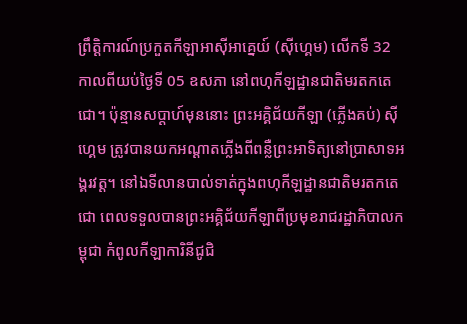ព្រឹត្តិការណ៍ប្រកួតកីឡាអាស៊ីអាគ្នេយ៍ (ស៊ីហ្គេម) លើកទី 32 កាលពីយប់ថ្ងៃទី 05 ឧសភា នៅពហុកីឡដ្ឋានជាតិមរតកតេជោ។ ប៉ុន្មានសប្ដាហ៍មុននោះ ព្រះអគ្គិជ័យកីឡា (ភ្លើងគប់) ស៊ីហ្គេម ត្រូវបានយកអណ្ដាតភ្លើងពីពន្លឺព្រះអាទិត្យនៅប្រាសាទអង្គរវត្ត។ នៅឯទីលានបាល់ទាត់ក្នុងពហុកីឡដ្ឋានជាតិមរតកតេជោ ពេលទទួលបានព្រះអគ្គិជ័យកីឡាពីប្រមុខរាជរដ្ឋាភិបាលកម្ពុជា កំពូលកីឡាការិនីជូជិ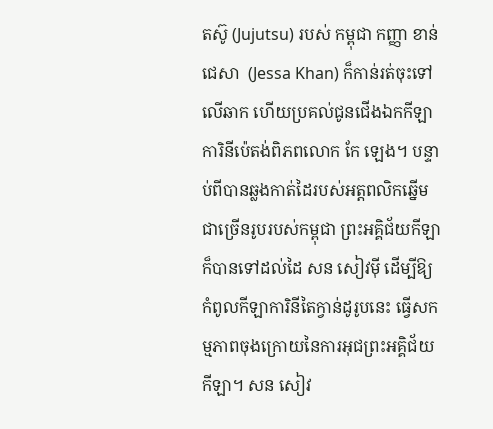តស៊ូ (Jujutsu) របស់ កម្ពុជា កញ្ញា ខាន់ ជេសា  (Jessa Khan) ក៏កាន់រត់ចុះទៅលើឆាក ហើយប្រគល់ជូនជើងឯកកីឡាការិនីប៉េតង់ពិភពលោក កែ ឡេង។ បន្ទាប់ពីបានឆ្លងកាត់ដៃរបស់អត្តពលិកឆ្នើមជាច្រើនរូបរបស់កម្ពុជា ព្រះអគ្គិជ័យកីឡាក៏បានទៅដល់ដៃ សន សៀវម៉ី ដើម្បីឱ្យកំពូលកីឡាការិនីតៃក្វាន់ដូរូបនេះ ធ្វើសកម្មភាពចុងក្រោយនៃការអុជព្រះអគ្គិជ័យកីឡា។ សន សៀវ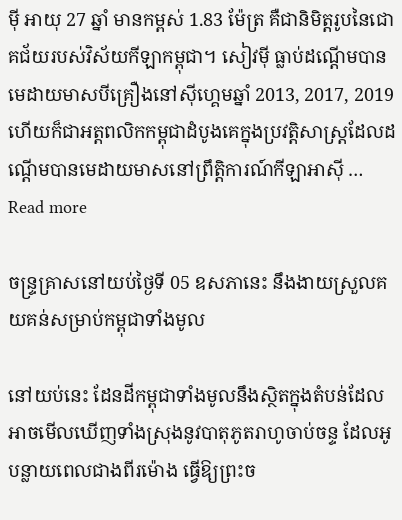ម៉ី អាយុ 27 ឆ្នាំ មានកម្ពស់ 1.83 ម៉ែត្រ គឺជានិមិត្តរូបនៃជោគជ័យរបស់វិស័យកីឡាកម្ពុជា។ សៀវម៉ី ធ្លាប់ដណ្ដើមបានមេដាយមាសបីគ្រឿងនៅស៊ីហ្គេមឆ្នាំ 2013, 2017, 2019 ហើយក៏ជាអត្តពលិកកម្ពុជាដំបូងគេក្នុងប្រវត្តិសាស្ត្រដែលដណ្ដើមបានមេដាយមាសនៅព្រឹត្តិការណ៍កីឡាអាស៊ី … Read more

ចន្ទ្រគ្រាសនៅយប់ថ្ងៃទី 05 ឧសភានេះ នឹងងាយស្រួលគយគន់សម្រាប់កម្ពុជាទាំងមូល

នៅយប់នេះ ដែនដីកម្ពុជាទាំងមូលនឹងស្ថិតក្នុងតំបន់ដែលអាចមើលឃើញទាំងស្រុងនូវបាតុភូតរាហូចាប់ចន្ទ ដែលអូបន្លាយពេលជាងពីរម៉ោង ធ្វើឱ្យព្រះច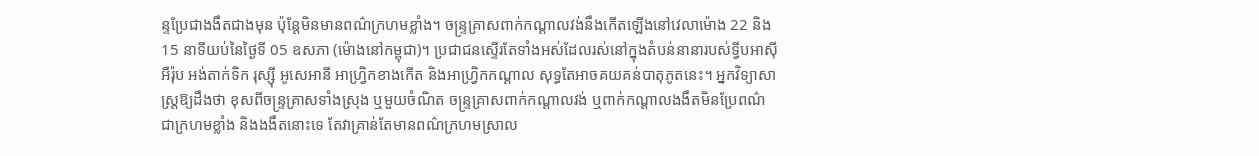ន្ទប្រែជាងងឹតជាងមុន ប៉ុន្តែមិនមានពណ៌ក្រហមខ្លាំង។ ចន្ទ្រគ្រាសពាក់កណ្ដាលវង់នឹងកើតឡើងនៅវេលាម៉ោង 22 និង 15 នាទីយប់នៃថ្ងៃទី 05 ឧសភា (ម៉ោងនៅកម្ពុជា)។ ប្រជាជនស្ទើរតែទាំងអស់ដែលរស់នៅក្នុងតំបន់នានារបស់ទ្វីបអាស៊ី អឺរ៉ុប អង់តាក់ទិក រុស្ស៊ី អូសេអានី អាហ្វ្រិកខាងកើត និងអាហ្វ្រិកកណ្ដាល សុទ្ធតែអាចគយគន់បាតុភូតនេះ។ អ្នកវិទ្យាសាស្ត្រឱ្យដឹងថា ខុសពីចន្ទ្រគ្រាសទាំងស្រុង ឬមួយចំណិត ចន្ទ្រគ្រាសពាក់កណ្ដាលវង់ ឬពាក់កណ្ដាលងងឹតមិនប្រែពណ៌ជាក្រហមខ្លាំង និងងងឹតនោះទេ តែវាគ្រាន់តែមានពណ៌ក្រហមស្រាល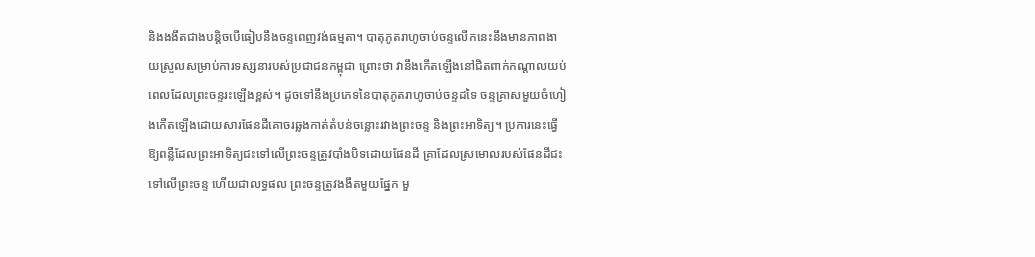និងងងឹតជាងបន្តិចបើធៀបនឹងចន្ទពេញវង់ធម្មតា។ បាតុភូតរាហូចាប់ចន្ទលើកនេះនឹងមានភាពងាយស្រួលសម្រាប់ការទស្សនារបស់ប្រជាជនកម្ពុជា ព្រោះថា វានឹងកើតឡើងនៅជិតពាក់កណ្ដាលយប់ ពេលដែលព្រះចន្ទរះឡើងខ្ពស់។ ដូចទៅនឹងប្រភេទនៃបាតុភូតរាហូចាប់ចន្ទដទៃ ចន្ទគ្រាសមួយចំហៀងកើតឡើងដោយសារផែនដីគោចរឆ្លងកាត់តំបន់ចន្លោះរវាងព្រះចន្ទ និងព្រះអាទិត្យ។ ប្រការនេះធ្វើឱ្យពន្លឺដែលព្រះអាទិត្យជះទៅលើព្រះចន្ទត្រូវបាំងបិទដោយផែនដី គ្រាដែលស្រមោលរបស់ផែនដីជះទៅលើព្រះចន្ទ ហើយជាលទ្ធផល ព្រះចន្ទត្រូវងងឹតមួយផ្នែក មួ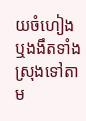យចំហៀង ឬងងឹតទាំងស្រុងទៅតាម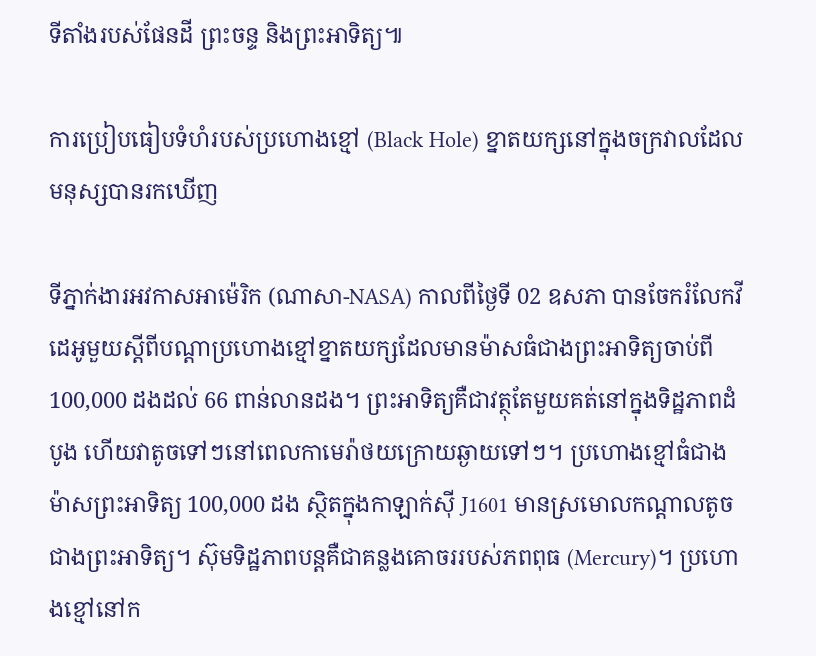ទីតាំងរបស់ផែនដី ព្រះចន្ទ និងព្រះអាទិត្យ៕

ការប្រៀបធៀបទំហំរបស់ប្រហោងខ្មៅ (Black Hole) ខ្នាតយក្សនៅក្នុងចក្រវាលដែលមនុស្សបានរកឃើញ

ទីភ្នាក់ងារអវកាសអាម៉េរិក (ណាសា-NASA) កាលពីថ្ងៃទី 02 ឧសភា បានចែករំលែកវីដេអូមួយស្ដីពីបណ្ដាប្រហោងខ្មៅខ្នាតយក្សដែលមានម៉ាសធំជាងព្រះអាទិត្យចាប់ពី 100,000 ដងដល់ 66 ពាន់លានដង។ ព្រះអាទិត្យគឺជាវត្ថុតែមួយគត់នៅក្នុងទិដ្ឋភាពដំបូង ហើយវាតូចទៅៗនៅពេលកាមេរ៉ាថយក្រោយឆ្ងាយទៅៗ។ ប្រហោងខ្មៅធំជាងម៉ាសព្រះអាទិត្យ 100,000 ដង ស្ថិតក្នុងកាឡាក់ស៊ី J1601 មានស្រមោលកណ្ដាលតូចជាងព្រះអាទិត្យ។ ស៊ុមទិដ្ឋភាពបន្តគឺជាគន្លងគោចររបស់ភពពុធ (Mercury)។ ប្រហោងខ្មៅនៅក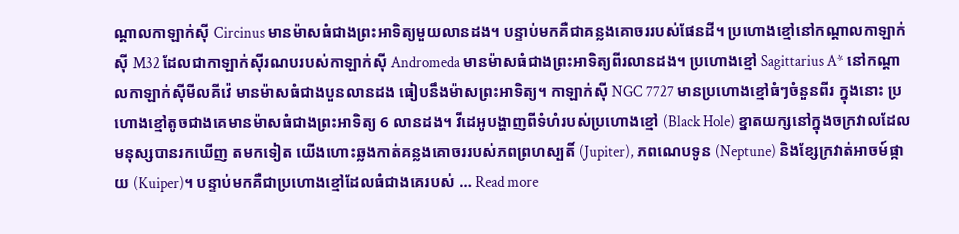ណ្ដាលកាឡាក់ស៊ី Circinus មានម៉ាសធំជាងព្រះអាទិត្យមួយលានដង។ បន្ទាប់មកគឺជាគន្លងគោចររបស់ផែនដី។ ប្រហោងខ្មៅនៅកណ្ដាលកាឡាក់ស៊ី M32 ដែលជាកាឡាក់ស៊ីរណបរបស់កាឡាក់ស៊ី Andromeda មានម៉ាសធំជាងព្រះអាទិត្យពីរលានដង។ ប្រហោងខ្មៅ Sagittarius A* នៅកណ្ដាលកាឡាក់ស៊ីមីលគីវ៉េ មានម៉ាសធំជាងបួនលានដង ធៀបនឹងម៉ាសព្រះអាទិត្យ។ កាឡាក់ស៊ី NGC 7727 មានប្រហោងខ្មៅធំៗចំនួនពីរ ក្នុងនោះ ប្រហោងខ្មៅតូចជាងគេមានម៉ាសធំជាងព្រះអាទិត្យ 6 លានដង។ វីដេអូបង្ហាញពីទំហំរបស់ប្រហោងខ្មៅ (Black Hole) ខ្នាតយក្សនៅក្នុងចក្រវាលដែលមនុស្សបានរកឃើញ តមកទៀត យើងហោះឆ្លងកាត់គន្លងគោចររបស់ភពព្រហស្បតិ៍ (Jupiter), ភពណេបទូន (Neptune) និងខ្សែក្រវាត់អាចម៍ផ្កាយ (Kuiper)។ បន្ទាប់មកគឺជាប្រហោងខ្មៅដែលធំជាងគេរបស់ … Read more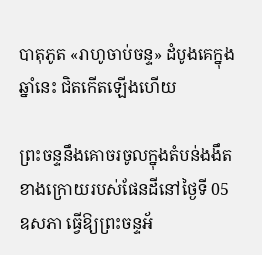បាតុភូត «រាហូចាប់ចន្ទ» ដំបូងគេក្នុងឆ្នាំនេះ ជិតកើតឡើងហើយ

ព្រះចន្ទនឹងគោចរចូលក្នុងតំបន់ងងឹតខាងក្រោយរបស់ផែនដីនៅថ្ងៃទី 05 ឧសភា ធ្វើឱ្យព្រះចន្ទអ័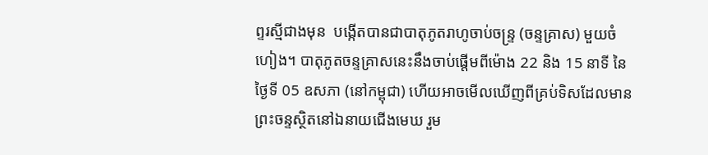ព្ទរស្មីជាងមុន  បង្កើតបានជាបាតុភូតរាហូចាប់ចន្ទ្រ (ចន្ទគ្រាស) មួយចំហៀង។ បាតុភូតចន្ទគ្រាសនេះនឹងចាប់ផ្ដើមពីម៉ោង 22 និង 15 នាទី នៃថ្ងៃទី 05 ឧសភា (នៅកម្ពុជា) ហើយអាចមើលឃើញពីគ្រប់ទិសដែលមានព្រះចន្ទស្ថិតនៅឯនាយជើងមេឃ រួម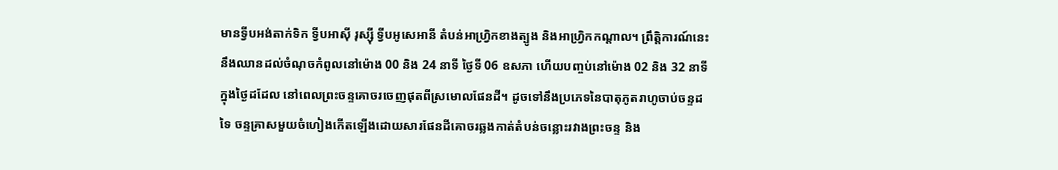មានទ្វីបអង់តាក់ទិក ទ្វីបអាស៊ី រុស្ស៊ី ទ្វីបអូសេអានី តំបន់អាហ្វ្រិកខាងត្បូង និងអាហ្វ្រិកកណ្ដាល។ ព្រឹត្តិការណ៍នេះនឹងឈានដល់ចំណុចកំពូលនៅម៉ោង 00 និង 24 នាទី ថ្ងៃទី 06 ឧសភា ហើយបញ្ចប់នៅម៉ោង 02 និង 32 នាទីក្នុងថ្ងៃដដែល នៅពេលព្រះចន្ទគោចរចេញផុតពីស្រមោលផែនដី។ ដូចទៅនឹងប្រភេទនៃបាតុភូតរាហូចាប់ចន្ទដទៃ ចន្ទគ្រាសមួយចំហៀងកើតឡើងដោយសារផែនដីគោចរឆ្លងកាត់តំបន់ចន្លោះរវាងព្រះចន្ទ និង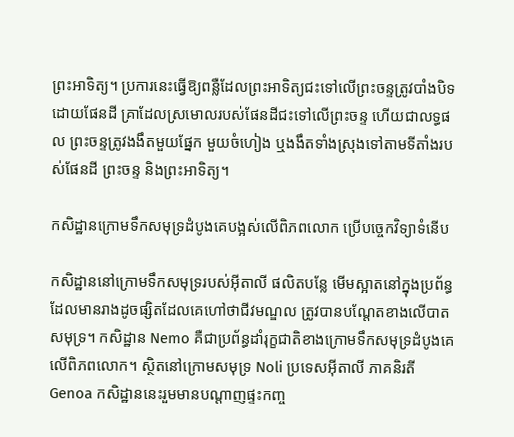ព្រះអាទិត្យ។ ប្រការនេះធ្វើឱ្យពន្លឺដែលព្រះអាទិត្យជះទៅលើព្រះចន្ទត្រូវបាំងបិទដោយផែនដី គ្រាដែលស្រមោលរបស់ផែនដីជះទៅលើព្រះចន្ទ ហើយជាលទ្ធផល ព្រះចន្ទត្រូវងងឹតមួយផ្នែក មួយចំហៀង ឬងងឹតទាំងស្រុងទៅតាមទីតាំងរបស់ផែនដី ព្រះចន្ទ និងព្រះអាទិត្យ។

កសិដ្ឋានក្រោមទឹកសមុទ្រដំបូងគេបង្អស់លើពិភពលោក ប្រើបច្ចេកវិទ្យាទំនើប

កសិដ្ឋាននៅក្រោមទឹកសមុទ្ររបស់អ៊ីតាលី ផលិតបន្លែ មើមស្អាតនៅក្នុងប្រព័ន្ធដែលមានរាងដូចផ្សិតដែលគេហៅថាជីវមណ្ឌល ត្រូវបានបណ្ដែតខាងលើបាតសមុទ្រ។ កសិដ្ឋាន Nemo គឺជាប្រព័ន្ធដាំរុក្ខជាតិខាងក្រោមទឹកសមុទ្រដំបូងគេលើពិភពលោក។ ស្ថិតនៅក្រោមសមុទ្រ Noli ប្រទេសអ៊ីតាលី ភាគនិរតី Genoa កសិដ្ឋាននេះរួមមានបណ្ដាញផ្ទះកញ្ច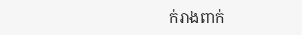ក់រាងពាក់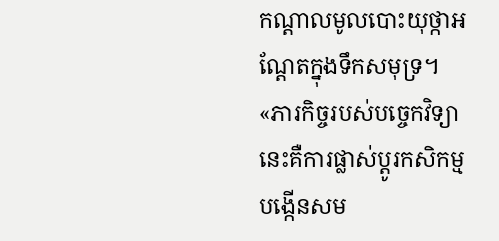កណ្ដាលមូលបោះយុថ្កាអណ្ដែតក្នុងទឹកសមុទ្រ។ «ភារកិច្ចរបស់បច្ចេកវិទ្យានេះគឺការផ្លាស់ប្ដូរកសិកម្ម បង្កើនសម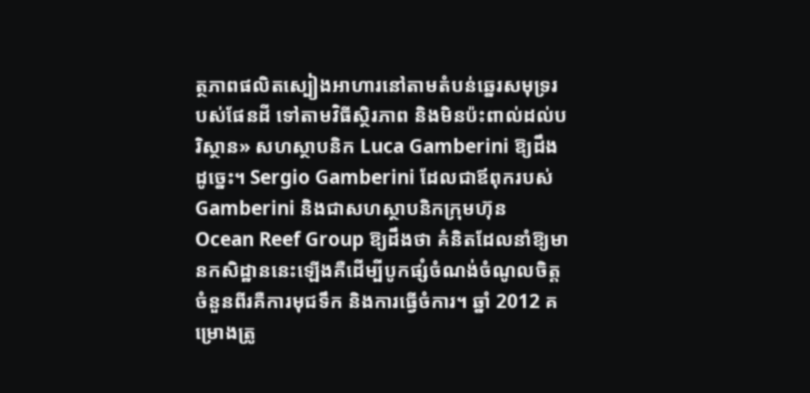ត្ថភាពផលិតស្បៀងអាហារនៅតាមតំបន់ឆ្នេរសមុទ្ររបស់ផែនដី ទៅតាមវិធីស្ថិរភាព និងមិនប៉ះពាល់ដល់បរិស្ថាន» សហស្ថាបនិក Luca Gamberini ឱ្យដឹងដូច្នេះ។ Sergio Gamberini ដែលជាឪពុករបស់ Gamberini និងជាសហស្ថាបនិកក្រុមហ៊ុន Ocean Reef Group ឱ្យដឹងថា គំនិតដែលនាំឱ្យមានកសិដ្ឋាននេះឡើងគឺដើម្បីបូកផ្សំចំណង់ចំណូលចិត្តចំនួនពីរគឺការមុជទឹក និងការធ្វើចំការ។ ឆ្នាំ 2012 គម្រោងត្រូ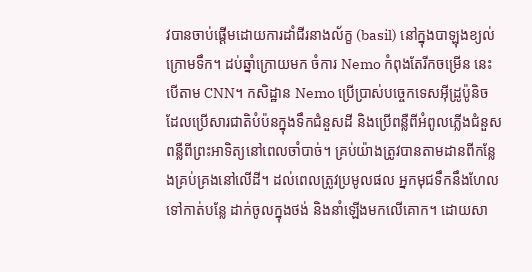វបានចាប់ផ្ដើមដោយការដាំជីរនាងល័ក្ខ (basil) នៅក្នុងបាឡុងខ្យល់ក្រោមទឹក។ ដប់ឆ្នាំក្រោយមក ចំការ Nemo កំពុងតែរីកចម្រើន នេះបើតាម CNN។ កសិដ្ឋាន Nemo ប្រើប្រាស់បច្ចេកទេសអ៊ីដ្រូប៉ូនិច ដែលប្រើសារជាតិបំប៉នក្នុងទឹកជំនួសដី និងប្រើពន្លឺពីអំពូលភ្លើងជំនួសពន្លឺពីព្រះអាទិត្យនៅពេលចាំបាច់។ គ្រប់យ៉ាងត្រូវបានតាមដានពីកន្លែងគ្រប់គ្រងនៅលើដី។ ដល់ពេលត្រូវប្រមូលផល អ្នកមុជទឹកនឹងហែលទៅកាត់បន្លែ ដាក់ចូលក្នុងថង់ និងនាំឡើងមកលើគោក។ ដោយសា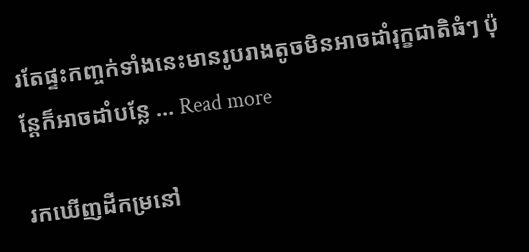រតែផ្ទះកញ្ចក់ទាំងនេះមានរូបរាងតូចមិនអាចដាំរុក្ខជាតិធំៗ ប៉ុន្តែក៏អាចដាំបន្លែ … Read more

រកឃើញដីកម្រនៅ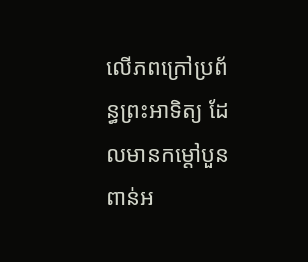លើភពក្រៅប្រព័ន្ធព្រះអាទិត្យ ដែលមានកម្ដៅបួនពាន់អ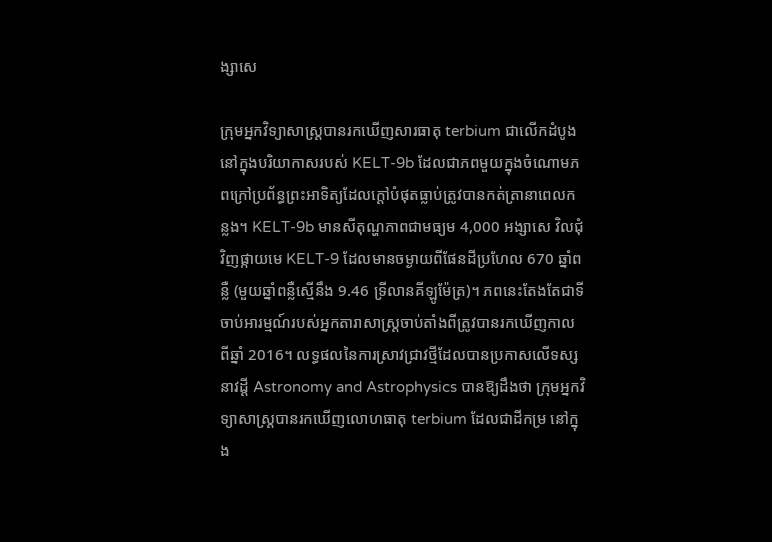ង្សាសេ

ក្រុមអ្នកវិទ្យាសាស្ត្របានរកឃើញសារធាតុ terbium ជាលើកដំបូងនៅក្នុងបរិយាកាសរបស់ KELT-9b ដែលជាភពមួយក្នុងចំណោមភពក្រៅប្រព័ន្ធព្រះអាទិត្យដែលក្ដៅបំផុតធ្លាប់ត្រូវបានកត់ត្រានាពេលកន្លង។ KELT-9b មានសីតុណ្ហភាពជាមធ្យម 4,000 អង្សាសេ វិលជុំវិញផ្កាយមេ KELT-9 ដែលមានចម្ងាយពីផែនដីប្រហែល 670 ឆ្នាំពន្លឺ (មួយឆ្នាំពន្លឺស្មើនឹង 9.46 ទ្រីលានគីឡូម៉ែត្រ)។ ភពនេះតែងតែជាទីចាប់អារម្មណ៍របស់អ្នកតារាសាស្ត្រចាប់តាំងពីត្រូវបានរកឃើញកាលពីឆ្នាំ 2016។ លទ្ធផលនៃការស្រាវជ្រាវថ្មីដែលបានប្រកាសលើទស្សនាវដ្ដី Astronomy and Astrophysics បានឱ្យដឹងថា ក្រុមអ្នកវិទ្យាសាស្ត្របានរកឃើញលោហធាតុ terbium ដែលជាដីកម្រ នៅក្នុង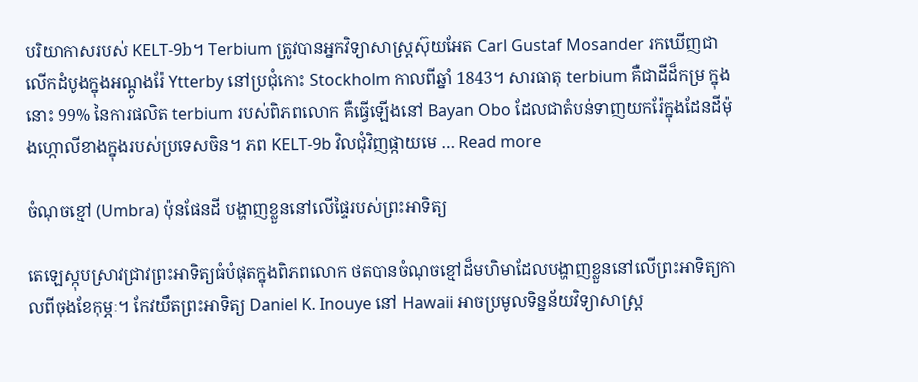បរិយាកាសរបស់ KELT-9b។ Terbium ត្រូវបានអ្នកវិទ្យាសាស្ត្រស៊ុយអែត Carl Gustaf Mosander រកឃើញជាលើកដំបូងក្នុងអណ្ដូងរ៉ែ Ytterby នៅប្រជុំកោះ Stockholm កាលពីឆ្នាំ 1843។ សារធាតុ terbium គឺជាដីដ៏កម្រ ក្នុងនោះ 99% នៃការផលិត terbium របស់ពិភពលោក គឺធ្វើឡើងនៅ Bayan Obo ដែលជាតំបន់ទាញយករ៉ែក្នុងដែនដីម៉ុងហ្កោលីខាងក្នុងរបស់ប្រទេសចិន។ ភព KELT-9b វិលជុំវិញផ្កាយមេ … Read more

ចំណុចខ្មៅ (Umbra) ប៉ុនផែនដី បង្ហាញខ្លួននៅលើផ្ទៃរបស់ព្រះអាទិត្យ

តេឡេស្កុបស្រាវជ្រាវព្រះអាទិត្យធំបំផុតក្នុងពិភពលោក ថតបានចំណុចខ្មៅដ៏មហិមាដែលបង្ហាញខ្លួននៅលើព្រះអាទិត្យកាលពីចុងខែកុម្ភៈ។ កែវយឹតព្រះអាទិត្យ Daniel K. Inouye នៅ Hawaii អាចប្រមូលទិន្នន័យវិទ្យាសាស្ត្រ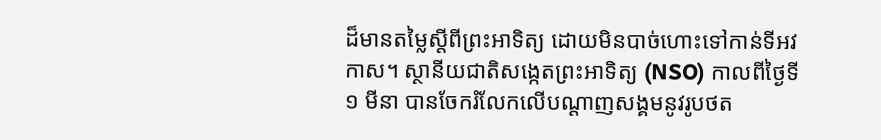ដ៏មានតម្លៃស្ដីពីព្រះអាទិត្យ ដោយមិនបាច់ហោះទៅកាន់ទីអវកាស។ ស្ថានីយជាតិសង្កេតព្រះអាទិត្យ (NSO) កាលពីថ្ងៃទី ១ មីនា បានចែករំលែកលើបណ្ដាញសង្គមនូវរូបថត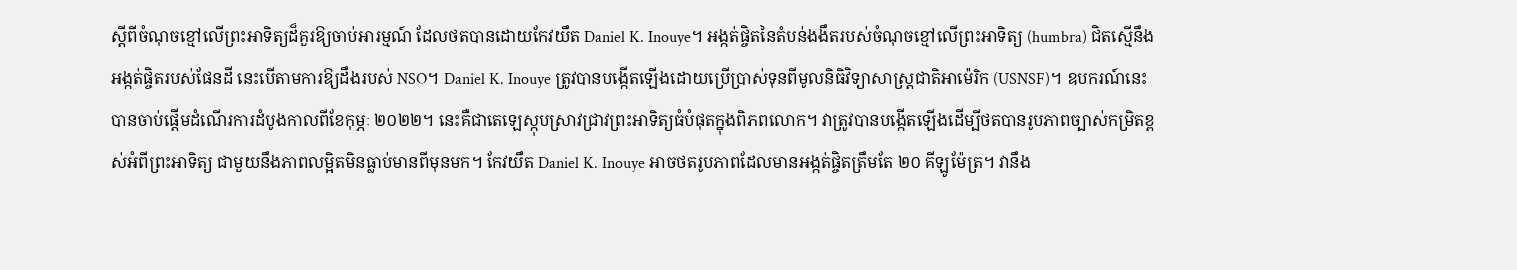ស្ដីពីចំណុចខ្មៅលើព្រះអាទិត្យដ៏គួរឱ្យចាប់អារម្មណ៍ ដែលថតបានដោយកែវយឹត Daniel K. Inouye។ អង្កត់ផ្ចិតនៃតំបន់ងងឹតរបស់ចំណុចខ្មៅលើព្រះអាទិត្យ (humbra) ជិតស្មើនឹងអង្កត់ផ្ចិតរបស់ផែនដី នេះបើតាមការឱ្យដឹងរបស់ NSO។ Daniel K. Inouye ត្រូវបានបង្កើតឡើងដោយប្រើប្រាស់ទុនពីមូលនិធិវិទ្យាសាស្ត្រជាតិអាម៉េរិក (USNSF)។ ឧបករណ៍នេះ បានចាប់ផ្ដើមដំណើរការដំបូងកាលពីខែកុម្ភៈ ២០២២។ នេះគឺជាតេឡេស្កុបស្រាវជ្រាវព្រះអាទិត្យធំបំផុតក្នុងពិភពលោក។ វាត្រូវបានបង្កើតឡើងដើម្បីថតបានរូបភាពច្បាស់កម្រិតខ្ពស់អំពីព្រះអាទិត្យ ជាមួយនឹងភាពលម្អិតមិនធ្លាប់មានពីមុនមក។ កែវយឹត Daniel K. Inouye អាចថតរូបភាពដែលមានអង្កត់ផ្ចិតត្រឹមតែ ២០ គីឡូម៉ែត្រ។ វានឹង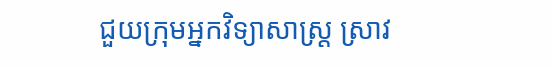ជួយក្រុមអ្នកវិទ្យាសាស្ត្រ ស្រាវ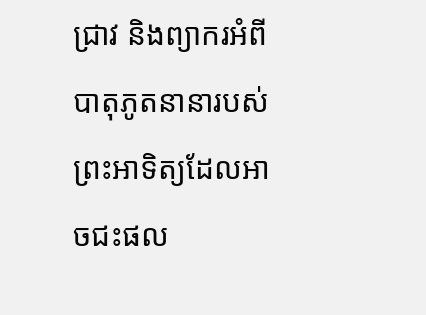ជ្រាវ និងព្យាករអំពីបាតុភូតនានារបស់ព្រះអាទិត្យដែលអាចជះផល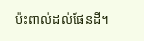ប៉ះពាល់ដល់ផែនដី។